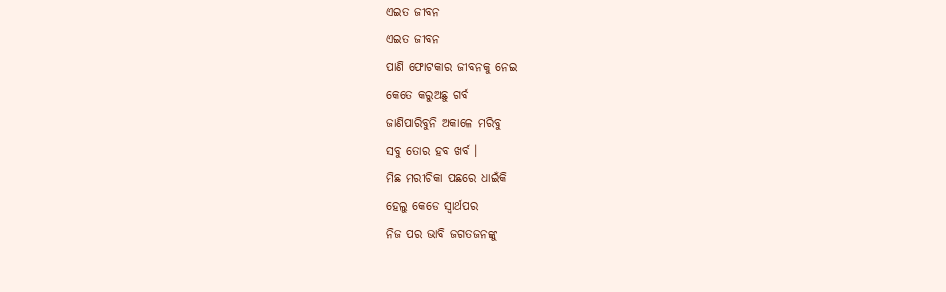ଏଇତ ଜୀବନ
ଏଇତ ଜୀବନ
ପାଣି ଫୋଟକାର ଜୀବନକୁ ନେଇ
କେତେ କରୁଅଛୁ ଗର୍ବ
ଜାଣିପାରିବୁନି ଅକାଳେ ମରିବୁ
ସବୁ ତୋର ହବ ଖର୍ବ ।
ମିଛ ମରୀଚିକା ପଛରେ ଧାଇଁକି
ହେଲୁ କେଡେ ସ୍ୱାର୍ଥପର
ନିଜ ପର ଭାବି ଜଗତଜନଙ୍କୁ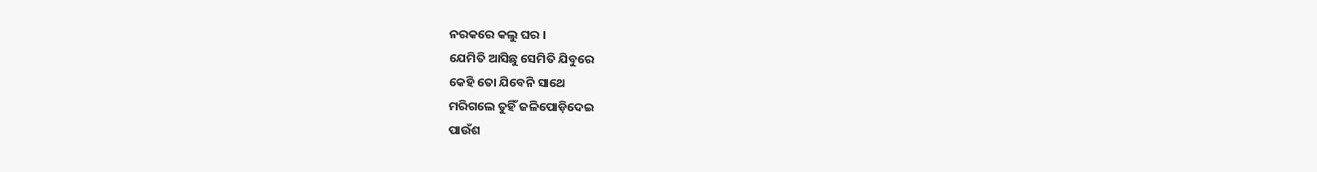ନରକରେ କଲୁ ଘର ।
ଯେମିତି ଆସିଛୁ ସେମିତି ଯିବୁରେ
କେହି ତୋ ଯିବେନି ସାଥେ
ମରିଗଲେ ତୁହିଁ ଜଳିପୋଡ଼ିଦେଇ
ପାଉଁଶ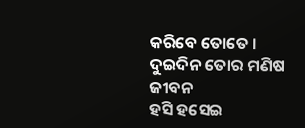କରିବେ ତୋତେ ।
ଦୁଇଦିନ ତୋର ମଣିଷ ଜୀବନ
ହସି ହସେଇ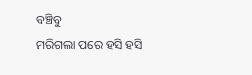ବଞ୍ଚିବୁ
ମରିଗଲା ପରେ ହସି ହସି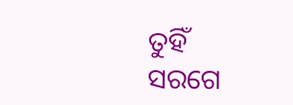ତୁହିଁ
ସରଗେ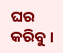ଘର କରିବୁ ।